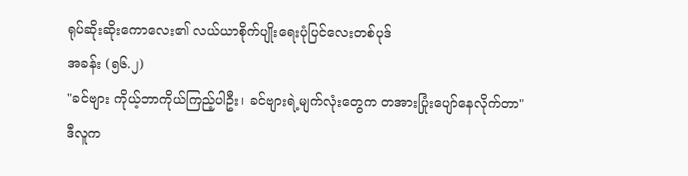ရုပ်ဆိုးဆိုးကောလေး၏ လယ်ယာစိုက်ပျိုးရေးပုံပြင်လေးတစ်ပုဒ်
အခန်း (၅၆.၂)
"ခင်ဗျား ကိုယ့်ဘာကိုယ်ကြည့်ပါဦး၊ ခင်ဗျားရဲ့မျက်လုံးတွေက တအားပြုံးပျော်နေလိုက်တာ" ဒီလူက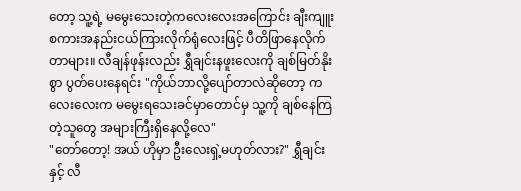တော့ သူ့ရဲ့ မမွေးသေးတဲ့ကလေးလေးအကြောင်း ချီးကျူးစကားအနည်းငယ်ကြားလိုက်ရုံလေးဖြင့် ပီတိဖြာနေလိုက်တာများ။ လီချန်ဖုန်းလည်း ရွှီချင်းနဖူးလေးကို ချစ်မြတ်နိုးစွာ ပွတ်ပေးနေရင်း "ကိုယ်ဘာလို့ပျော်တာလဲဆိုတော့ ကလေးလေးက မမွေးရသေးခင်မှာတောင်မှ သူ့ကို ချစ်နေကြတဲ့သူတွေ အများကြီးရှိနေလို့လေ"
"တော်တော့! အယ် ဟိုမှာ ဦးလေးရှဲ့မဟုတ်လား?" ရွှီချင်းနှင့် လီ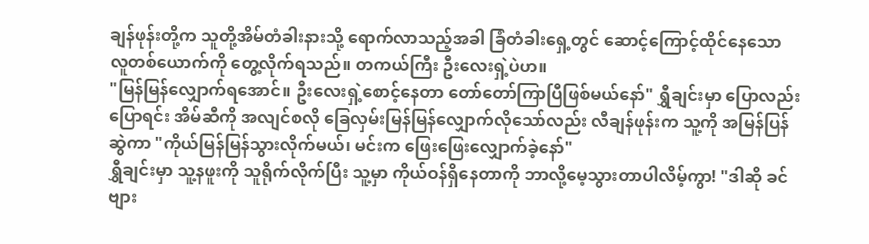ချန်ဖုန်းတို့က သူတို့အိမ်တံခါးနားသို့ ရောက်လာသည့်အခါ ခြံတံခါးရှေ့တွင် ဆောင့်ကြောင့်ထိုင်နေသော လူတစ်ယောက်ကို တွေ့လိုက်ရသည်။ တကယ်ကြီး ဦးလေးရှဲ့ပဲဟ။
"မြန်မြန်လျှောက်ရအောင်။ ဦးလေးရှဲ့စောင့်နေတာ တော်တော်ကြာပြီဖြစ်မယ်နော်" ရွှီချင်းမှာ ပြောလည်းပြောရင်း အိမ်ဆီကို အလျင်စလို ခြေလှမ်းမြန်မြန်လျှောက်လိုသော်လည်း လီချန်ဖုန်းက သူ့ကို အမြန်ပြန်ဆွဲကာ "ကိုယ်မြန်မြန်သွားလိုက်မယ်၊ မင်းက ဖြေးဖြေးလျှောက်ခဲ့နော်"
ရွှီချင်းမှာ သူ့နဖူးကို သူရိုက်လိုက်ပြီး သူ့မှာ ကိုယ်ဝန်ရှိနေတာကို ဘာလို့မေ့သွားတာပါလိမ့်ကွာ! "ဒါဆို ခင်ဗျား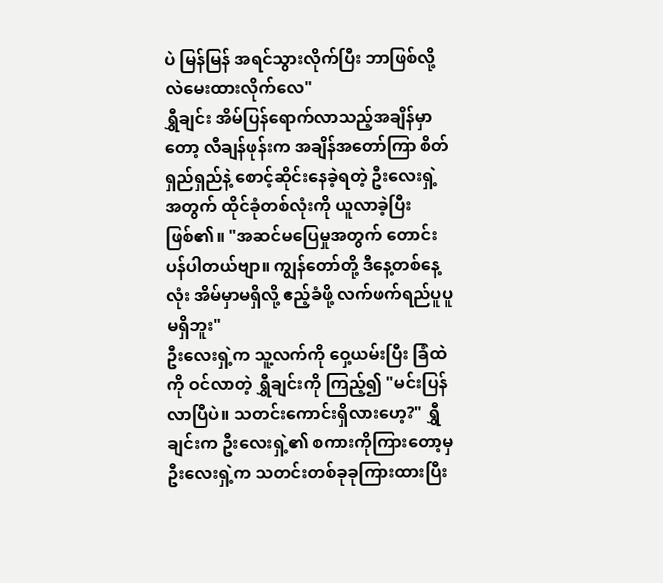ပဲ မြန်မြန် အရင်သွားလိုက်ပြီး ဘာဖြစ်လို့လဲမေးထားလိုက်လေ"
ရွှီချင်း အိမ်ပြန်ရောက်လာသည့်အချိန်မှာတော့ လီချန်ဖုန်းက အချိန်အတော်ကြာ စိတ်ရှည်ရှည်နဲ့ စောင့်ဆိုင်းနေခဲ့ရတဲ့ ဦးလေးရှဲ့အတွက် ထိုင်ခုံတစ်လုံးကို ယူလာခဲ့ပြီးဖြစ်၏။ "အဆင်မပြေမှုအတွက် တောင်းပန်ပါတယ်ဗျာ။ ကျွန်တော်တို့ ဒီနေ့တစ်နေ့လုံး အိမ်မှာမရှိလို့ ဧည့်ခံဖို့ လက်ဖက်ရည်ပူပူမရှိဘူး"
ဦးလေးရှဲ့က သူ့လက်ကို ဝှေ့ယမ်းပြီး ခြံထဲကို ဝင်လာတဲ့ ရွှီချင်းကို ကြည့်၍ "မင်းပြန်လာပြီပဲ။ သတင်းကောင်းရှိလားဟေ့?" ရွှီချင်းက ဦးလေးရှဲ့၏ စကားကိုကြားတော့မှ ဦးလေးရှဲ့က သတင်းတစ်ခုခုကြားထားပြီး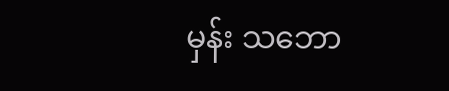မှန်း သဘော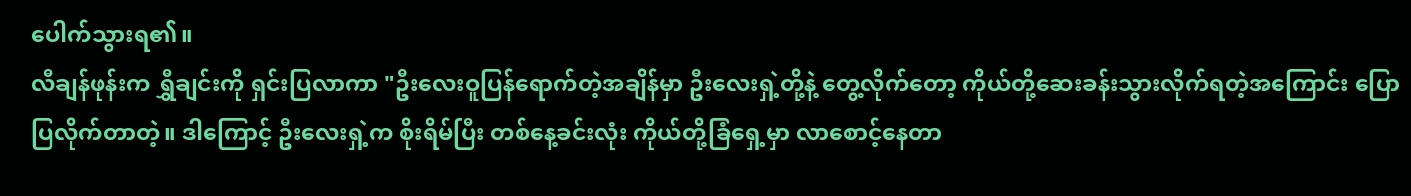ပေါက်သွားရ၏။
လီချန်ဖုန်းက ရွှီချင်းကို ရှင်းပြလာကာ "ဦးလေးဝူပြန်ရောက်တဲ့အချိန်မှာ ဦးလေးရှဲ့တို့နဲ့ တွေ့လိုက်တော့ ကိုယ်တို့ဆေးခန်းသွားလိုက်ရတဲ့အကြောင်း ပြောပြလိုက်တာတဲ့။ ဒါကြောင့် ဦးလေးရှဲ့က စိုးရိမ်ပြီး တစ်နေ့ခင်းလုံး ကိုယ်တို့ခြံရှေ့မှာ လာစောင့်နေတာ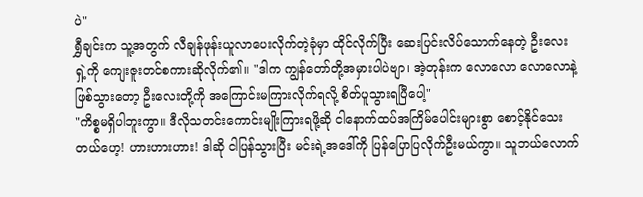ပဲ"
ရွှီချင်းက သူ့အတွက် လီချန်ဖုန်းယူလာပေးလိုက်တဲ့ခုံမှာ ထိုင်လိုက်ပြီး ဆေးပြင်းလိပ်သောက်နေတဲ့ ဦးလေးရှဲ့ကို ကျေးဇူးတင်စကားဆိုလိုက်၏။ "ဒါက ကျွန်တော်တို့အမှားပါပဲဗျာ၊ အဲ့တုန်းက လောလော လောလောနဲ့ဖြစ်သွားတော့ ဦးလေးတို့ကို အကြောင်းမကြားလိုက်ရလို့ စိတ်ပူသွားရပြီပေါ့"
"ကိစ္စမရှိပါဘူးကွာ။ ဒီလိုသတင်းကောင်းမျိုးကြားရဖို့ဆို ငါနောက်ထပ်အကြိမ်ပေါင်းများစွာ စောင့်နိုင်သေးတယ်ဟေ့! ဟားဟားဟား! ဒါဆို ငါပြန်သွားပြီး မင်းရဲ့အဒေါ်ကို ပြန်ပြောပြလိုက်ဦးမယ်ကွာ။ သူဘယ်လောက်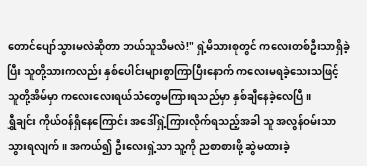တောင်ပျော်သွားမလဲဆိုတာ ဘယ်သူသိမလဲ!" ရှဲ့မိသားစုတွင် ကလေးတစ်ဦးသာရှိခဲ့ပြီး သူတို့သားကလည်း နှစ်ပေါင်းများစွာကြာပြီးနောက် ကလေးမရခဲ့သေးသဖြင့် သူတို့အိမ်မှာ ကလေးလေးရယ်သံတွေမကြားရသည်မှာ နှစ်ချီနေခဲ့လေပြီ။
ရွှီချင်း ကိုယ်ဝန်ရှိနေကြောင်း အဒေါ်ရှဲ့ကြားလိုက်ရသည့်အခါ သူ အလွန်ဝမ်းသာသွားရလျက်။ အကယ်၍ ဦးလေးရှဲ့သာ သူ့ကို ညစာစားဖို့ ဆွဲမထားခဲ့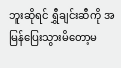ဘူးဆိုရင် ရွှီချင်းဆီကို အမြန်ပြေးသွားမိတော့မ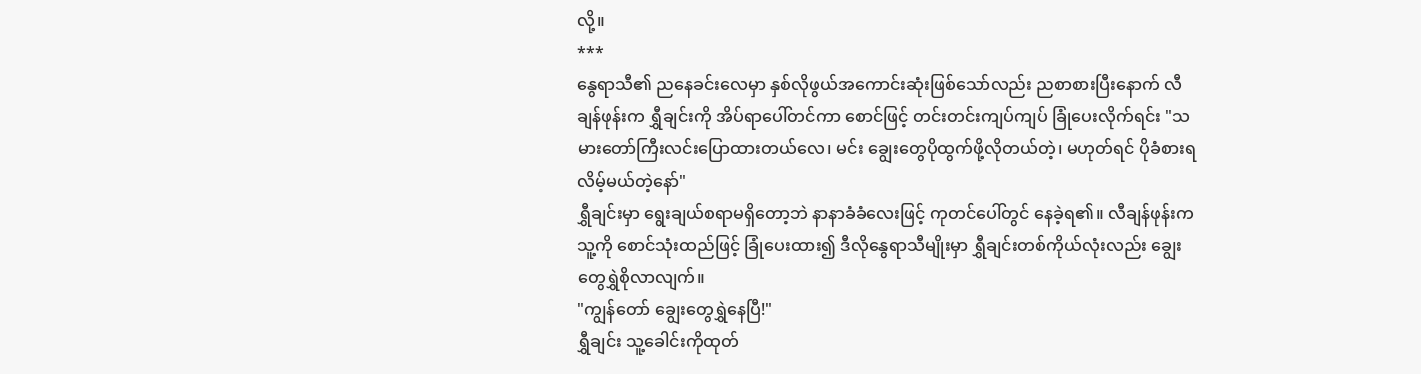လို့။
***
နွေရာသီ၏ ညနေခင်းလေမှာ နှစ်လိုဖွယ်အကောင်းဆုံးဖြစ်သော်လည်း ညစာစားပြီးနောက် လီချန်ဖုန်းက ရွှီချင်းကို အိပ်ရာပေါ်တင်ကာ စောင်ဖြင့် တင်းတင်းကျပ်ကျပ် ခြုံပေးလိုက်ရင်း "သမားတော်ကြီးလင်းပြောထားတယ်လေ၊ မင်း ချွေးတွေပိုထွက်ဖို့လိုတယ်တဲ့၊ မဟုတ်ရင် ပိုခံစားရလိမ့်မယ်တဲ့နော်"
ရွှီချင်းမှာ ရွေးချယ်စရာမရှိတော့ဘဲ နာနာခံခံလေးဖြင့် ကုတင်ပေါ်တွင် နေခဲ့ရ၏။ လီချန်ဖုန်းက သူ့ကို စောင်သုံးထည်ဖြင့် ခြုံပေးထား၍ ဒီလိုနွေရာသီမျိုးမှာ ရွှီချင်းတစ်ကိုယ်လုံးလည်း ချွေးတွေရွှဲစိုလာလျက်။
"ကျွန်တော် ချွေးတွေရွှဲနေပြီ!"
ရွှီချင်း သူ့ခေါင်းကိုထုတ်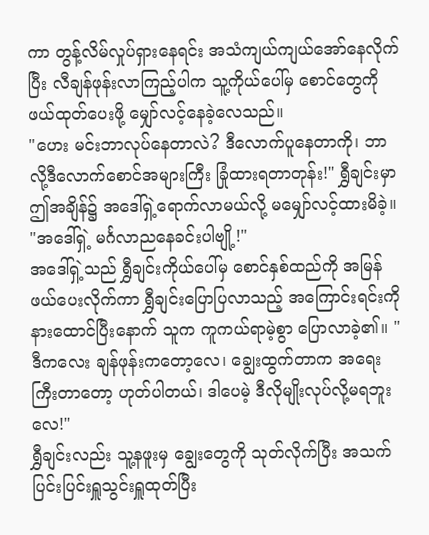ကာ တွန့်လိမ်လှုပ်ရှားနေရင်း အသံကျယ်ကျယ်အော်နေလိုက်ပြီး လီချန်ဖုန်းလာကြည့်ပါက သူ့ကိုယ်ပေါ်မှ စောင်တွေကိုဖယ်ထုတ်ပေးဖို့ မျှော်လင့်နေခဲ့လေသည်။
"ဟေး မင်းဘာလုပ်နေတာလဲ? ဒီလောက်ပူနေတာကို၊ ဘာလို့ဒီလောက်စောင်အများကြီး ခြုံထားရတာတုန်း!" ရွှီချင်းမှာ ဤအချိန်၌ အဒေါ်ရှဲ့ရောက်လာမယ်လို့ မမျှော်လင့်ထားမိခဲ့။ "အဒေါ်ရှဲ့ မင်္ဂလာညနေခင်းပါဗျို့!"
အဒေါ်ရှဲ့သည် ရွှီချင်းကိုယ်ပေါ်မှ စောင်နှစ်ထည်ကို အမြန်ဖယ်ပေးလိုက်ကာ ရွှီချင်းပြောပြလာသည့် အကြောင်းရင်းကို နားထောင်ပြီးနောက် သူက ကူကယ်ရာမဲ့စွာ ပြောလာခဲ့၏။ "ဒီကလေး ချန်ဖုန်းကတော့လေ၊ ချွေးထွက်တာက အရေးကြီးတာတော့ ဟုတ်ပါတယ်၊ ဒါပေမဲ့ ဒီလိုမျိုးလုပ်လို့မရဘူးလေ!"
ရွှီချင်းလည်း သူ့နဖူးမှ ချွေးတွေကို သုတ်လိုက်ပြီး အသက်ပြင်းပြင်းရှူသွင်းရှူထုတ်ပြီး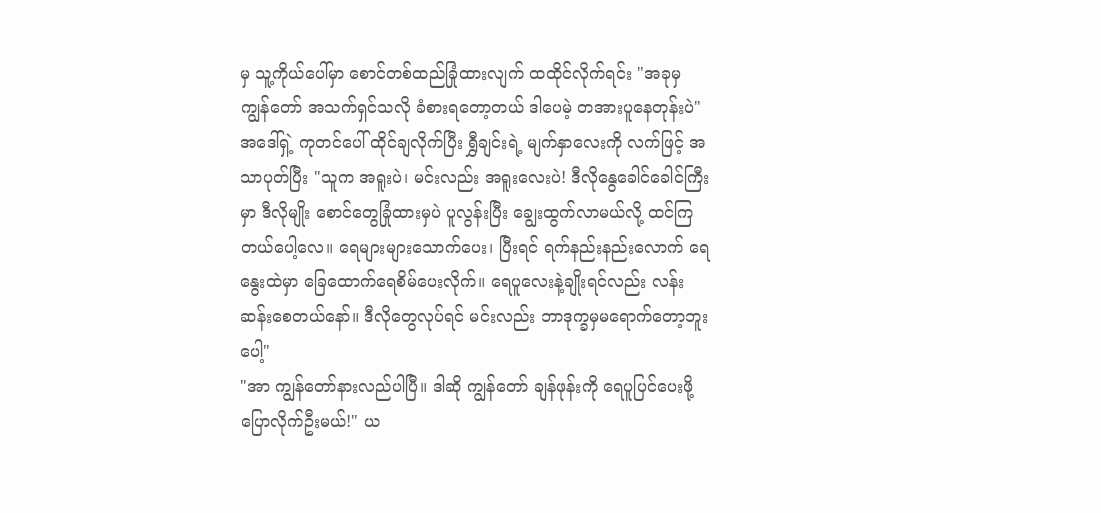မှ သူ့ကိုယ်ပေါ်မှာ စောင်တစ်ထည်ခြုံထားလျက် ထထိုင်လိုက်ရင်း "အခုမှ ကျွန်တော် အသက်ရှင်သလို ခံစားရတော့တယ် ဒါပေမဲ့ တအားပူနေတုန်းပဲ"
အဒေါ်ရှဲ့ ကုတင်ပေါ် ထိုင်ချလိုက်ပြီး ရွှီချင်းရဲ့ မျက်နှာလေးကို လက်ဖြင့် အသာပုတ်ပြီး "သူက အရူးပဲ၊ မင်းလည်း အရူးလေးပဲ! ဒီလိုနွေခေါင်ခေါင်ကြီးမှာ ဒီလိုမျိုး စောင်တွေခြုံထားမှပဲ ပူလွန်းပြီး ချွေးထွက်လာမယ်လို့ ထင်ကြတယ်ပေါ့လေ။ ရေများများသောက်ပေး၊ ပြီးရင် ရက်နည်းနည်းလောက် ရေနွေးထဲမှာ ခြေထောက်ရေစိမ်ပေးလိုက်။ ရေပူလေးနဲ့ချိုးရင်လည်း လန်းဆန်းစေတယ်နော်။ ဒီလိုတွေလုပ်ရင် မင်းလည်း ဘာဒုက္ခမှမရောက်တော့ဘူးပေါ့"
"အာ ကျွန်တော်နားလည်ပါပြီ။ ဒါဆို ကျွန်တော် ချန်ဖုန်းကို ရေပူပြင်ပေးဖို့ ပြောလိုက်ဦးမယ်!" ယ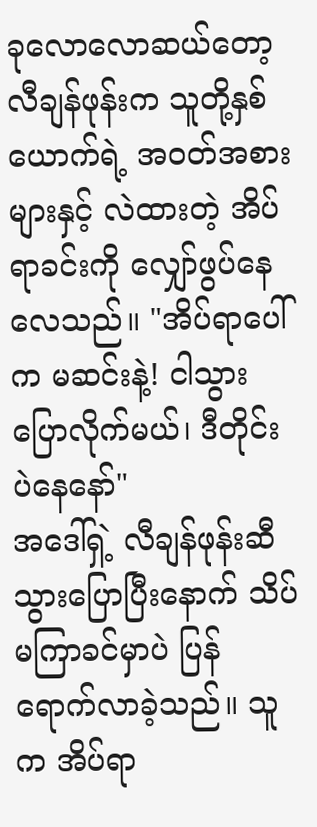ခုလောလောဆယ်တော့ လီချန်ဖုန်းက သူတို့နှစ်ယောက်ရဲ့ အဝတ်အစားများနှင့် လဲထားတဲ့ အိပ်ရာခင်းကို လျှော်ဖွပ်နေလေသည်။ "အိပ်ရာပေါ်က မဆင်းနဲ့! ငါသွားပြောလိုက်မယ်၊ ဒီတိုင်းပဲနေနော်"
အဒေါ်ရှဲ့ လီချန်ဖုန်းဆီ သွားပြောပြီးနောက် သိပ်မကြာခင်မှာပဲ ပြန်ရောက်လာခဲ့သည်။ သူက အိပ်ရာ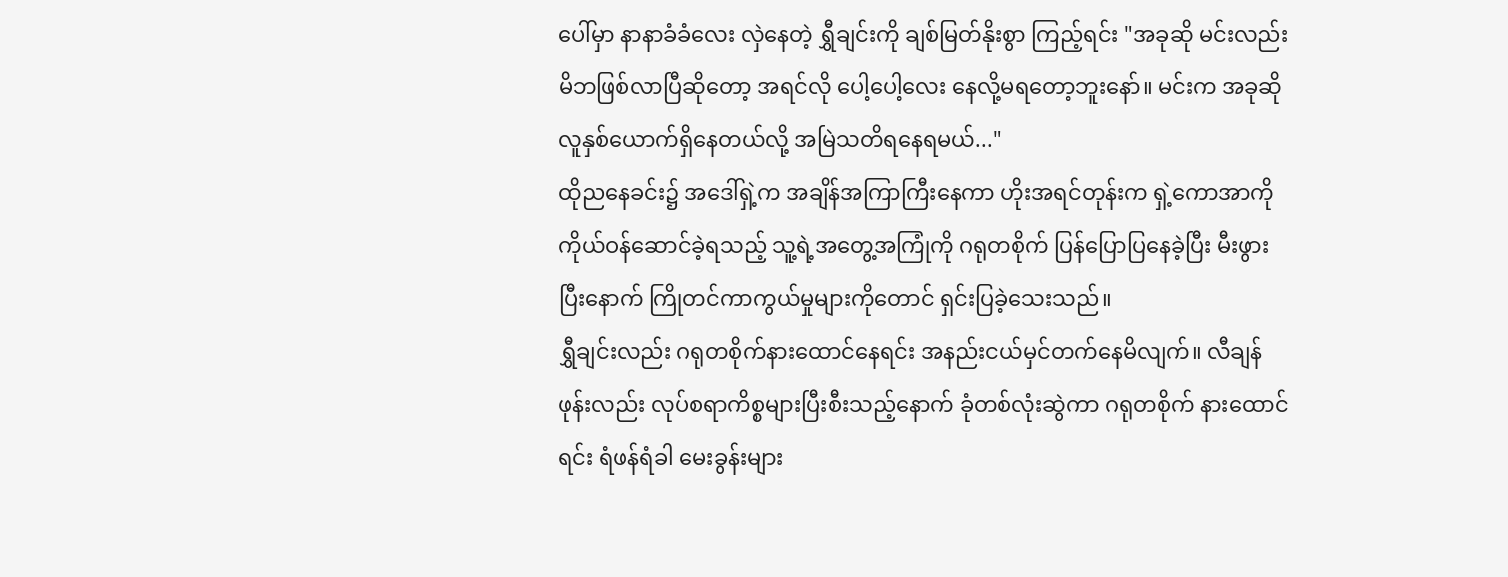ပေါ်မှာ နာနာခံခံလေး လှဲနေတဲ့ ရွှီချင်းကို ချစ်မြတ်နိုးစွာ ကြည့်ရင်း "အခုဆို မင်းလည်း မိဘဖြစ်လာပြီဆိုတော့ အရင်လို ပေါ့ပေါ့လေး နေလို့မရတော့ဘူးနော်။ မင်းက အခုဆို လူနှစ်ယောက်ရှိနေတယ်လို့ အမြဲသတိရနေရမယ်..."
ထိုညနေခင်း၌ အဒေါ်ရှဲ့က အချိန်အကြာကြီးနေကာ ဟိုးအရင်တုန်းက ရှဲ့ကောအာကို ကိုယ်ဝန်ဆောင်ခဲ့ရသည့် သူ့ရဲ့အတွေ့အကြုံကို ဂရုတစိုက် ပြန်ပြောပြနေခဲ့ပြီး မီးဖွားပြီးနောက် ကြိုတင်ကာကွယ်မှုများကိုတောင် ရှင်းပြခဲ့သေးသည်။
ရွှီချင်းလည်း ဂရုတစိုက်နားထောင်နေရင်း အနည်းငယ်မှင်တက်နေမိလျက်။ လီချန်ဖုန်းလည်း လုပ်စရာကိစ္စများပြီးစီးသည့်နောက် ခုံတစ်လုံးဆွဲကာ ဂရုတစိုက် နားထောင်ရင်း ရံဖန်ရံခါ မေးခွန်းများ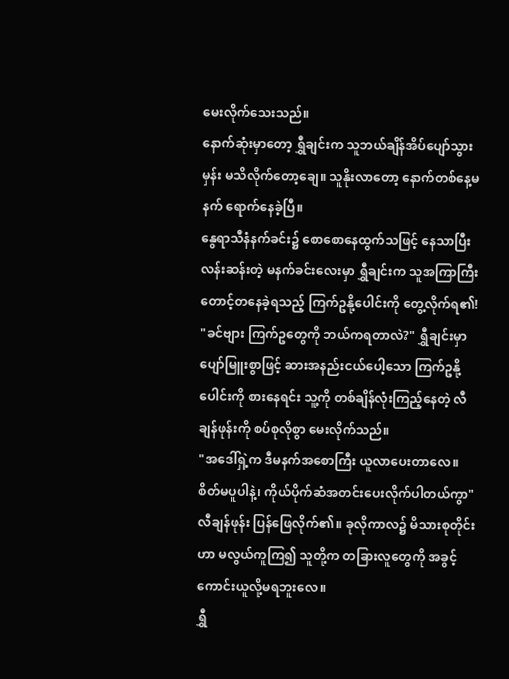မေးလိုက်သေးသည်။
နောက်ဆုံးမှာတော့ ရွှီချင်းက သူဘယ်ချိန်အိပ်ပျော်သွားမှန်း မသိလိုက်တော့ချေ။ သူနိုးလာတော့ နောက်တစ်နေ့မနက် ရောက်နေခဲ့ပြီ။
နွေရာသီနံနက်ခင်း၌ စောစောနေထွက်သဖြင့် နေသာပြီး လန်းဆန်းတဲ့ မနက်ခင်းလေးမှာ ရွှီချင်းက သူအကြာကြီးတောင့်တနေခဲ့ရသည့် ကြက်ဥနို့ပေါင်းကို တွေ့လိုက်ရ၏!
"ခင်ဗျား ကြက်ဥတွေကို ဘယ်ကရတာလဲ?" ရွှီချင်းမှာ ပျော်မြူးစွာဖြင့် ဆားအနည်းငယ်ပေါ့သော ကြက်ဥနို့ပေါင်းကို စားနေရင်း သူ့ကို တစ်ချိန်လုံးကြည့်နေတဲ့ လီချန်ဖုန်းကို စပ်စုလိုစွာ မေးလိုက်သည်။
"အဒေါ်ရှဲ့က ဒီမနက်အစောကြီး ယူလာပေးတာလေ။ စိတ်မပူပါနဲ့၊ ကိုယ်ပိုက်ဆံအတင်းပေးလိုက်ပါတယ်ကွာ" လီချန်ဖုန်း ပြန်ဖြေလိုက်၏။ ခုလိုကာလ၌ မိသားစုတိုင်းဟာ မလွယ်ကူကြ၍ သူတို့က တခြားလူတွေကို အခွင့်ကောင်းယူလို့မရဘူးလေ။
ရွှီ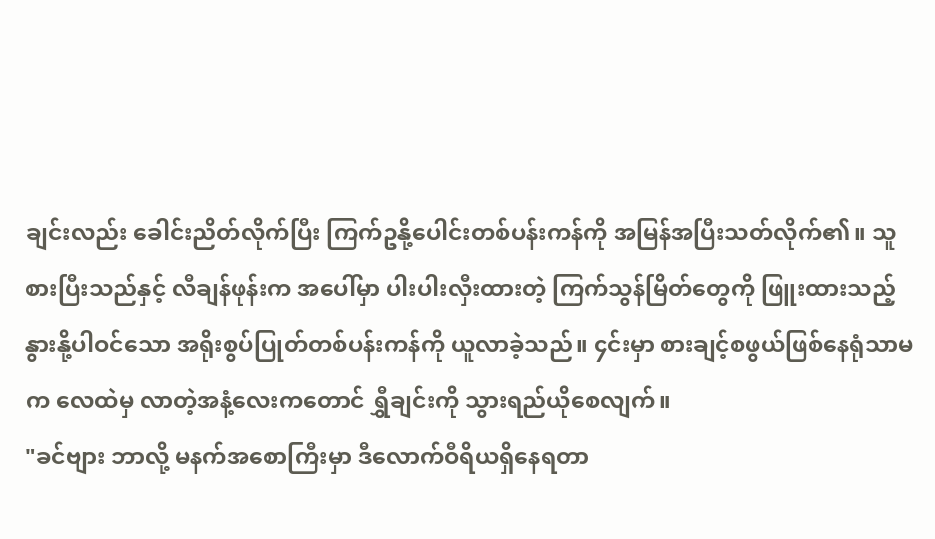ချင်းလည်း ခေါင်းညိတ်လိုက်ပြီး ကြက်ဥနို့ပေါင်းတစ်ပန်းကန်ကို အမြန်အပြီးသတ်လိုက်၏။ သူစားပြီးသည်နှင့် လီချန်ဖုန်းက အပေါ်မှာ ပါးပါးလှီးထားတဲ့ ကြက်သွန်မြိတ်တွေကို ဖြူးထားသည့် နွားနို့ပါဝင်သော အရိုးစွပ်ပြုတ်တစ်ပန်းကန်ကို ယူလာခဲ့သည်။ ၄င်းမှာ စားချင့်စဖွယ်ဖြစ်နေရုံသာမက လေထဲမှ လာတဲ့အနံ့လေးကတောင် ရွှီချင်းကို သွားရည်ယိုစေလျက်။
"ခင်ဗျား ဘာလို့ မနက်အစောကြီးမှာ ဒီလောက်ဝီရိယရှိနေရတာ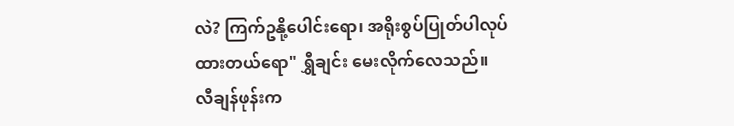လဲ? ကြက်ဥနို့ပေါင်းရော၊ အရိုးစွပ်ပြုတ်ပါလုပ်ထားတယ်ရော" ရွှီချင်း မေးလိုက်လေသည်။
လီချန်ဖုန်းက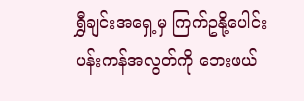ရွှီချင်းအရှေ့မှ ကြက်ဥနို့ပေါင်းပန်းကန်အလွတ်ကို ဘေးဖယ်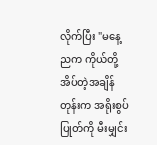လိုက်ပြီး "မနေ့ညက ကိုယ်တို့အိပ်တဲ့အချိန်တုန်းက အရိုးစွပ်ပြုတ်ကို မီးမျှင်း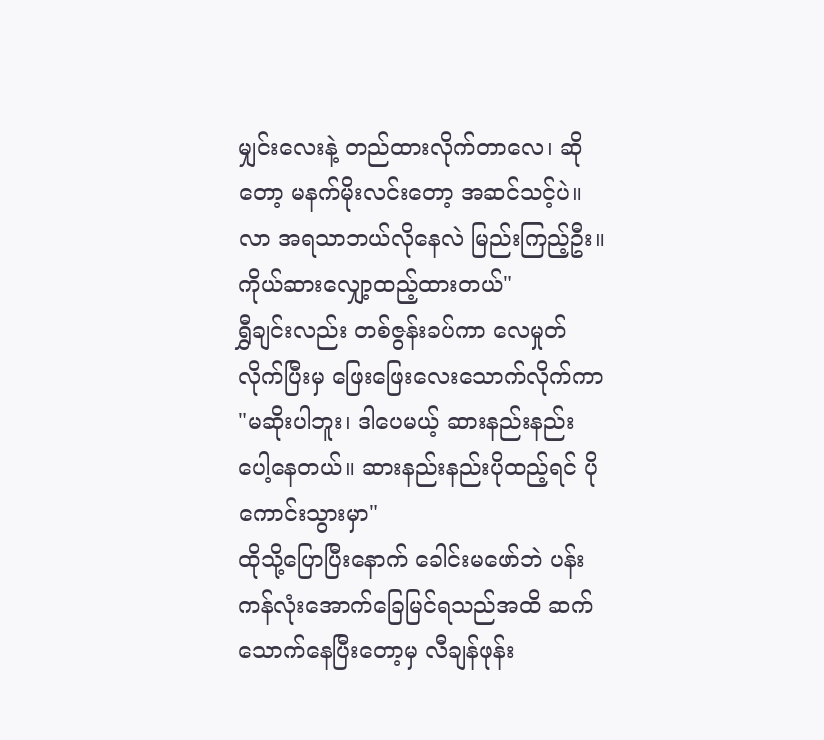မျှင်းလေးနဲ့ တည်ထားလိုက်တာလေ၊ ဆိုတော့ မနက်မိုးလင်းတော့ အဆင်သင့်ပဲ။ လာ အရသာဘယ်လိုနေလဲ မြည်းကြည့်ဦး။ ကိုယ်ဆားလျှော့ထည့်ထားတယ်"
ရွှီချင်းလည်း တစ်ဇွန်းခပ်ကာ လေမှုတ်လိုက်ပြီးမှ ဖြေးဖြေးလေးသောက်လိုက်ကာ "မဆိုးပါဘူး၊ ဒါပေမယ့် ဆားနည်းနည်းပေါ့နေတယ်။ ဆားနည်းနည်းပိုထည့်ရင် ပိုကောင်းသွားမှာ"
ထိုသို့ပြောပြီးနောက် ခေါင်းမဖော်ဘဲ ပန်းကန်လုံးအောက်ခြေမြင်ရသည်အထိ ဆက်သောက်နေပြီးတော့မှ လီချန်ဖုန်း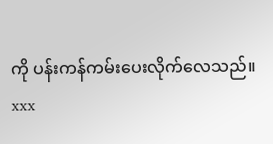ကို ပန်းကန်ကမ်းပေးလိုက်လေသည်။
xxx